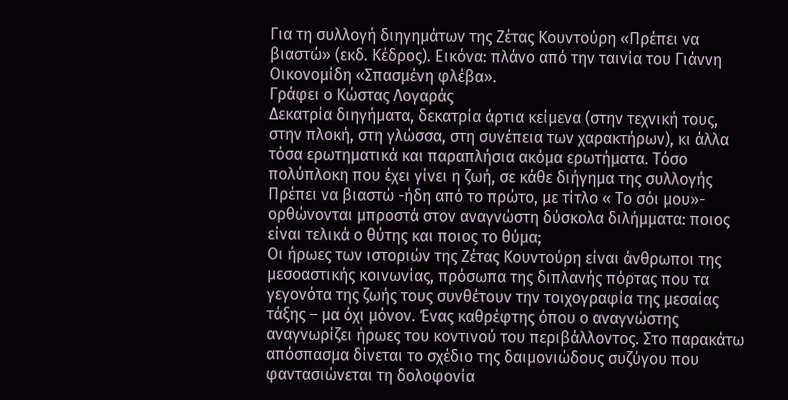Για τη συλλογή διηγημάτων της Ζέτας Κουντούρη «Πρέπει να βιαστώ» (εκδ. Κέδρος). Εικόνα: πλάνο από την ταινία του Γιάννη Οικονομίδη «Σπασμένη φλέβα».
Γράφει ο Κώστας Λογαράς
Δεκατρία διηγήματα, δεκατρία άρτια κείμενα (στην τεχνική τους, στην πλοκή, στη γλώσσα, στη συνέπεια των χαρακτήρων), κι άλλα τόσα ερωτηματικά και παραπλήσια ακόμα ερωτήματα. Τόσο πολύπλοκη που έχει γίνει η ζωή, σε κάθε διήγημα της συλλογής Πρέπει να βιαστώ -ήδη από το πρώτο, με τίτλο « Το σόι μου»- ορθώνονται μπροστά στον αναγνώστη δύσκολα διλήμματα: ποιος είναι τελικά ο θύτης και ποιος το θύμα;
Οι ήρωες των ιστοριών της Ζέτας Κουντούρη είναι άνθρωποι της μεσοαστικής κοινωνίας, πρόσωπα της διπλανής πόρτας που τα γεγονότα της ζωής τους συνθέτουν την τοιχογραφία της μεσαίας τάξης – μα όχι μόνον. Ένας καθρέφτης όπου ο αναγνώστης αναγνωρίζει ήρωες του κοντινού του περιβάλλοντος. Στο παρακάτω απόσπασμα δίνεται το σχέδιο της δαιμονιώδους συζύγου που φαντασιώνεται τη δολοφονία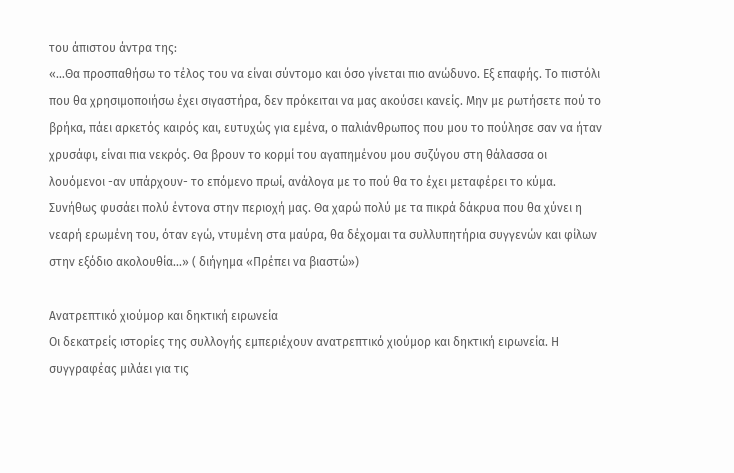του άπιστου άντρα της:
«…Θα προσπαθήσω το τέλος του να είναι σύντομο και όσο γίνεται πιο ανώδυνο. Εξ επαφής. Το πιστόλι που θα χρησιμοποιήσω έχει σιγαστήρα, δεν πρόκειται να μας ακούσει κανείς. Μην με ρωτήσετε πού το βρήκα, πάει αρκετός καιρός και, ευτυχώς για εμένα, ο παλιάνθρωπος που μου το πούλησε σαν να ήταν χρυσάφι, είναι πια νεκρός. Θα βρουν το κορμί του αγαπημένου μου συζύγου στη θάλασσα οι λουόμενοι -αν υπάρχουν- το επόμενο πρωί, ανάλογα με το πού θα το έχει μεταφέρει το κύμα. Συνήθως φυσάει πολύ έντονα στην περιοχή μας. Θα χαρώ πολύ με τα πικρά δάκρυα που θα χύνει η νεαρή ερωμένη του, όταν εγώ, ντυμένη στα μαύρα, θα δέχομαι τα συλλυπητήρια συγγενών και φίλων στην εξόδιο ακολουθία...» ( διήγημα «Πρέπει να βιαστώ»)

Ανατρεπτικό χιούμορ και δηκτική ειρωνεία
Οι δεκατρείς ιστορίες της συλλογής εμπεριέχουν ανατρεπτικό χιούμορ και δηκτική ειρωνεία. Η συγγραφέας μιλάει για τις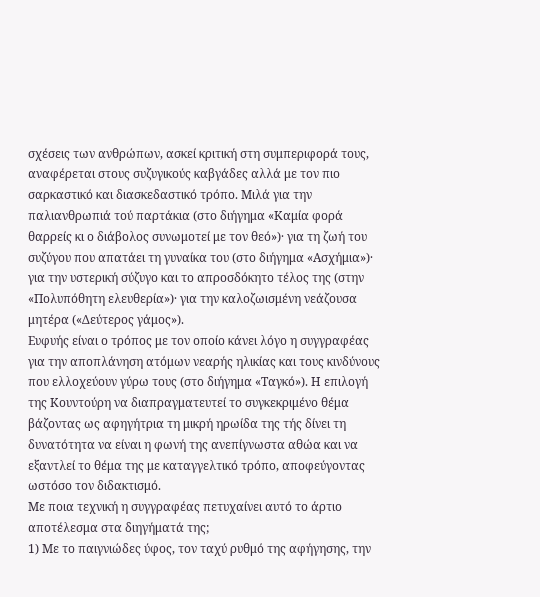σχέσεις των ανθρώπων, ασκεί κριτική στη συμπεριφορά τους, αναφέρεται στους συζυγικούς καβγάδες αλλά με τον πιο σαρκαστικό και διασκεδαστικό τρόπο. Μιλά για την παλιανθρωπιά τού παρτάκια (στο διήγημα «Καμία φορά θαρρείς κι ο διάβολος συνωμοτεί με τον θεό»)· για τη ζωή του συζύγου που απατάει τη γυναίκα του (στο διήγημα «Ασχήμια»)· για την υστερική σύζυγο και το απροσδόκητο τέλος της (στην «Πολυπόθητη ελευθερία»)· για την καλοζωισμένη νεάζουσα μητέρα («Δεύτερος γάμος»).
Ευφυής είναι ο τρόπος με τον οποίο κάνει λόγο η συγγραφέας για την αποπλάνηση ατόμων νεαρής ηλικίας και τους κινδύνους που ελλοχεύουν γύρω τους (στο διήγημα «Ταγκό»). Η επιλογή της Κουντούρη να διαπραγματευτεί το συγκεκριμένο θέμα βάζοντας ως αφηγήτρια τη μικρή ηρωίδα της τής δίνει τη δυνατότητα να είναι η φωνή της ανεπίγνωστα αθώα και να εξαντλεί το θέμα της με καταγγελτικό τρόπο, αποφεύγοντας ωστόσο τον διδακτισμό.
Με ποια τεχνική η συγγραφέας πετυχαίνει αυτό το άρτιο αποτέλεσμα στα διηγήματά της;
1) Με το παιγνιώδες ύφος, τον ταχύ ρυθμό της αφήγησης, την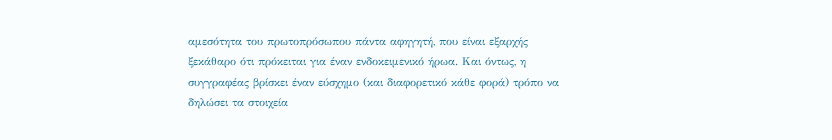αμεσότητα του πρωτοπρόσωπου πάντα αφηγητή, που είναι εξαρχής ξεκάθαρο ότι πρόκειται για έναν ενδοκειμενικό ήρωα. Και όντως, η συγγραφέας βρίσκει έναν εύσχημο (και διαφορετικό κάθε φορά) τρόπο να δηλώσει τα στοιχεία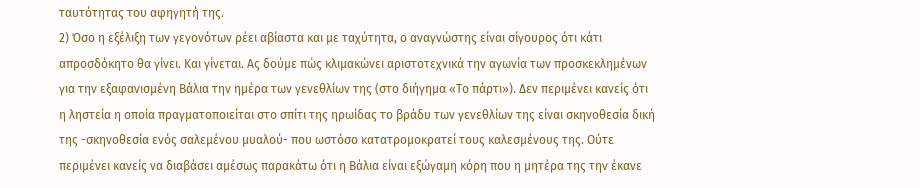ταυτότητας του αφηγητή της.
2) Όσο η εξέλιξη των γεγονότων ρέει αβίαστα και με ταχύτητα, ο αναγνώστης είναι σίγουρος ότι κάτι απροσδόκητο θα γίνει. Και γίνεται. Ας δούμε πώς κλιμακώνει αριστοτεχνικά την αγωνία των προσκεκλημένων για την εξαφανισμένη Βάλια την ημέρα των γενεθλίων της (στο διήγημα «Το πάρτι»). Δεν περιμένει κανείς ότι η ληστεία η οποία πραγματοποιείται στο σπίτι της ηρωίδας το βράδυ των γενεθλίων της είναι σκηνοθεσία δική της -σκηνοθεσία ενός σαλεμένου μυαλού- που ωστόσο κατατρομοκρατεί τους καλεσμένους της. Ούτε περιμένει κανείς να διαβάσει αμέσως παρακάτω ότι η Βάλια είναι εξώγαμη κόρη που η μητέρα της την έκανε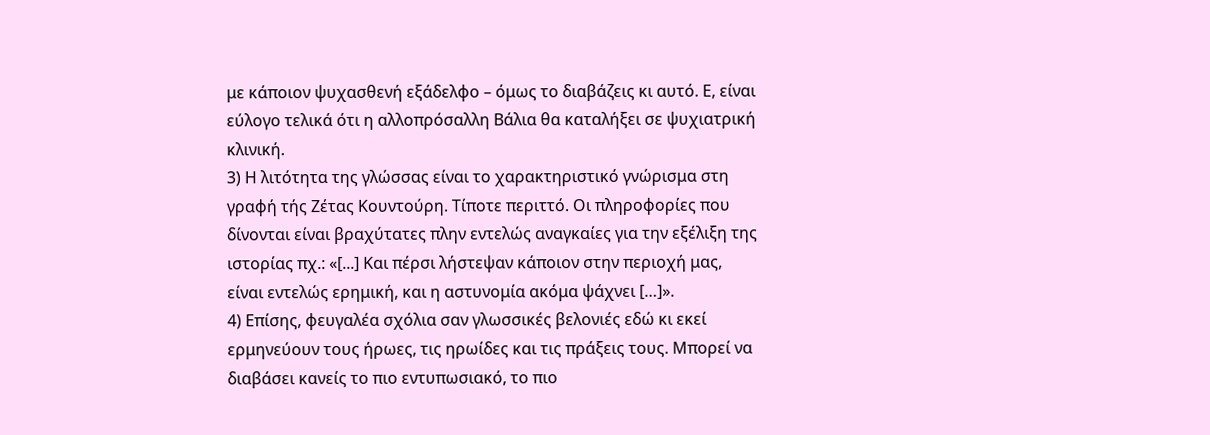με κάποιον ψυχασθενή εξάδελφο – όμως το διαβάζεις κι αυτό. Ε, είναι εύλογο τελικά ότι η αλλοπρόσαλλη Βάλια θα καταλήξει σε ψυχιατρική κλινική.
3) Η λιτότητα της γλώσσας είναι το χαρακτηριστικό γνώρισμα στη γραφή τής Ζέτας Κουντούρη. Τίποτε περιττό. Οι πληροφορίες που δίνονται είναι βραχύτατες πλην εντελώς αναγκαίες για την εξέλιξη της ιστορίας πχ.: «[...] Και πέρσι λήστεψαν κάποιον στην περιοχή μας, είναι εντελώς ερημική, και η αστυνομία ακόμα ψάχνει […]».
4) Επίσης, φευγαλέα σχόλια σαν γλωσσικές βελονιές εδώ κι εκεί ερμηνεύουν τους ήρωες, τις ηρωίδες και τις πράξεις τους. Μπορεί να διαβάσει κανείς το πιο εντυπωσιακό, το πιο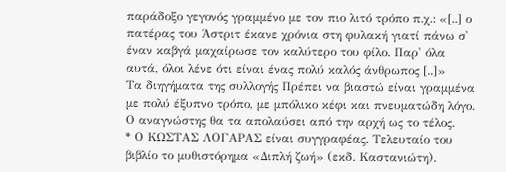παράδοξο γεγονός γραμμένο με τον πιο λιτό τρόπο π.χ.: «[..] ο πατέρας του Άστριτ έκανε χρόνια στη φυλακή γιατί πάνω σ' έναν καβγά μαχαίρωσε τον καλύτερο του φίλο. Παρ' όλα αυτά, όλοι λένε ότι είναι ένας πολύ καλός άνθρωπος [..]»
Τα διηγήματα της συλλογής Πρέπει να βιαστώ είναι γραμμένα με πολύ έξυπνο τρόπο, με μπόλικο κέφι και πνευματώδη λόγο. Ο αναγνώστης θα τα απολαύσει από την αρχή ως το τέλος.
* Ο ΚΩΣΤΑΣ ΛΟΓΑΡΑΣ είναι συγγραφέας. Τελευταίο του βιβλίο το μυθιστόρημα «Διπλή ζωή» (εκδ. Καστανιώτη).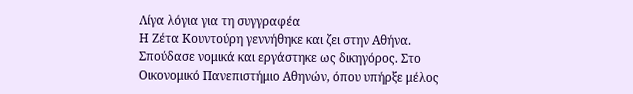Λίγα λόγια για τη συγγραφέα
Η Ζέτα Κουντούρη γεννήθηκε και ζει στην Αθήνα. Σπούδασε νομικά και εργάστηκε ως δικηγόρος. Στο Οικονομικό Πανεπιστήμιο Αθηνών, όπου υπήρξε μέλος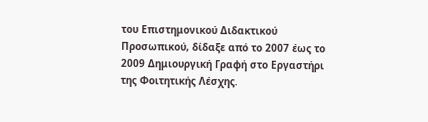του Επιστημονικού Διδακτικού Προσωπικού, δίδαξε από το 2007 έως το 2009 Δημιουργική Γραφή στο Εργαστήρι της Φοιτητικής Λέσχης.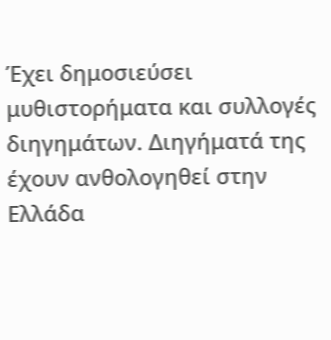Έχει δημοσιεύσει μυθιστορήματα και συλλογές διηγημάτων. Διηγήματά της έχουν ανθολογηθεί στην Ελλάδα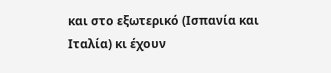και στο εξωτερικό (Ισπανία και Ιταλία) κι έχουν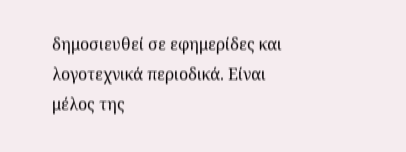δημοσιευθεί σε εφημερίδες και λογοτεχνικά περιοδικά. Είναι μέλος της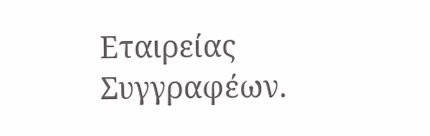Εταιρείας Συγγραφέων.